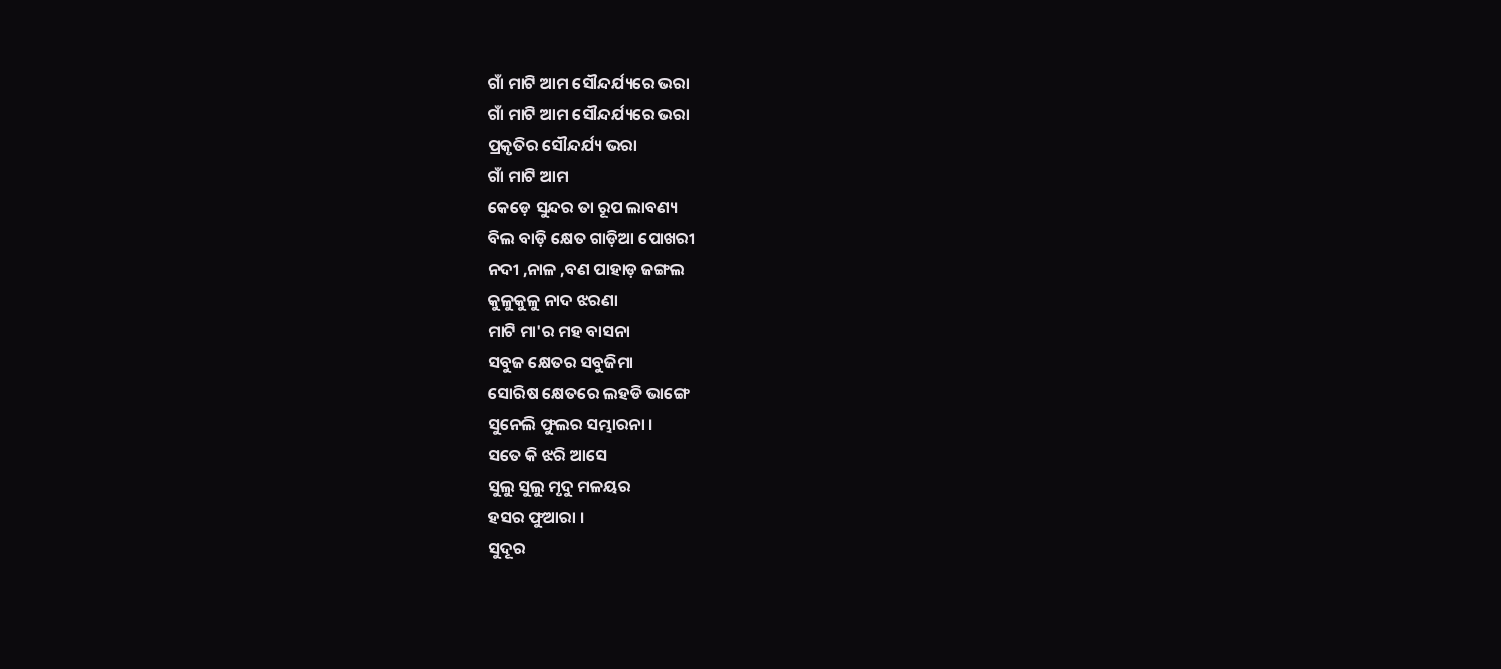ଗାଁ ମାଟି ଆମ ସୌନ୍ଦର୍ଯ୍ୟରେ ଭରା
ଗାଁ ମାଟି ଆମ ସୌନ୍ଦର୍ଯ୍ୟରେ ଭରା
ପ୍ରକୃତିର ସୌନ୍ଦର୍ଯ୍ୟ ଭରା
ଗାଁ ମାଟି ଆମ
କେଡ଼େ ସୁନ୍ଦର ତା ରୂପ ଲାବଣ୍ୟ
ବିଲ ବାଡ଼ି କ୍ଷେତ ଗାଡ଼ିଆ ପୋଖରୀ
ନଦୀ ,ନାଳ ,ବଣ ପାହାଡ଼ ଜଙ୍ଗଲ
କୁଳୁକୁଳୁ ନାଦ ଝରଣା
ମାଟି ମା'ର ମହ ବାସନା
ସବୁଜ କ୍ଷେତର ସବୁଜିମା
ସୋରିଷ କ୍ଷେତରେ ଲହଡି ଭାଙ୍ଗେ
ସୁନେଲି ଫୁଲର ସମ୍ଭାରନା ।
ସତେ କି ଝରି ଆସେ
ସୁଲୁ ସୁଲୁ ମୃଦୁ ମଳୟର
ହସର ଫୁଆରା ।
ସୁଦୂର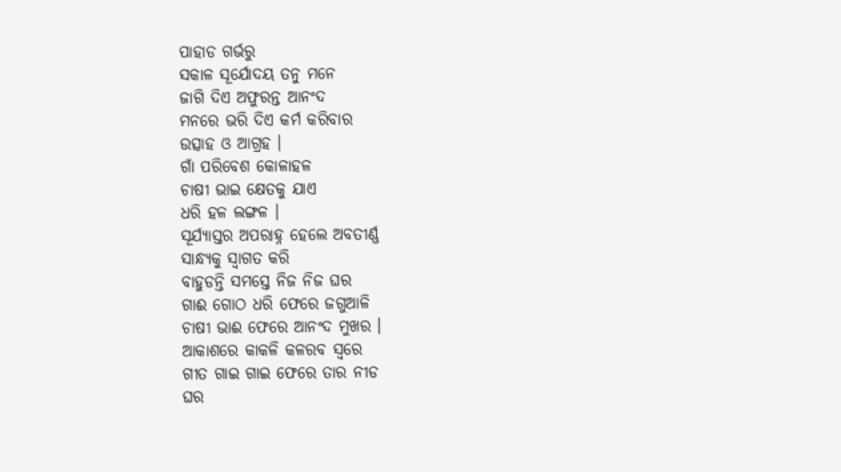ପାହାଡ ଗର୍ଭରୁ
ସକାଳ ସୂର୍ଯୋଦୟ ତନୁ ମନେ
ଜାଗି ଦିଏ ଅଫୁରନ୍ତ ଆନଂଦ
ମନରେ ଭରି ଦିଏ କର୍ମ କରିବାର
ଉତ୍ସାହ ଓ ଆଗ୍ରହ ।
ଗାଁ ପରିବେଶ କୋଳାହଳ
ଚାଷୀ ଭାଇ କ୍ଷେତକୁ ଯାଏ
ଧରି ହଳ ଲଙ୍ଗଳ ।
ସୂର୍ଯ୍ୟାସ୍ତର ଅପରାହ୍ନ ହେଲେ ଅବତୀର୍ଣ୍ଣ
ସାନ୍ଧ୍ୟକୁ ସ୍ୱାଗତ କରି
ବାହୁଡନ୍ତି ସମସ୍ତେ ନିଜ ନିଜ ଘର
ଗାଈ ଗୋଠ ଧରି ଫେରେ ଜଗୁଆଳି
ଚାଷୀ ଭାଈ ଫେରେ ଆନଂଦ ମୁଖର ।
ଆକାଶରେ କାକଳି କଳରବ ସ୍ୱରେ
ଗୀତ ଗାଇ ଗାଇ ଫେରେ ତାର ନୀଡ
ଘର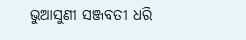ଭୁଆସୁଣୀ ସଞ୍ଜବତୀ ଧରି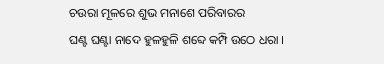ଚଉରା ମୂଳରେ ଶୁଭ ମନାଶେ ପରିବାରର
ଘଣ୍ଟ ଘଣ୍ଟା ନାଦେ ହୁଳହୁଳି ଶବ୍ଦେ କମ୍ପି ଉଠେ ଧରା ।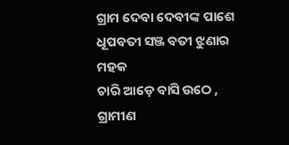ଗ୍ରାମ ଦେବା ଦେବୀଙ୍କ ପାଶେ
ଧୂପବତୀ ସଞ୍ଜ ବତୀ ଝୁଣାର ମହକ
ଚାରି ଆଡ଼େ ବାସି ଉଠେ ,
ଗ୍ରାମୀଣ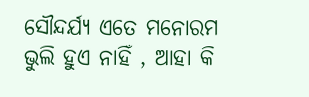ସୌନ୍ଦର୍ଯ୍ୟ ଏତେ ମନୋରମ
ଭୁଲି ହୁଏ ନାହିଁ , ଆହା କି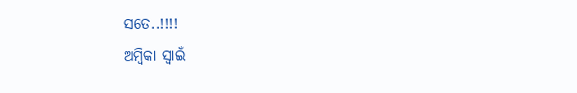ସତେ..!!!!
ଅମ୍ବିକା ସ୍ୱାଇଁ